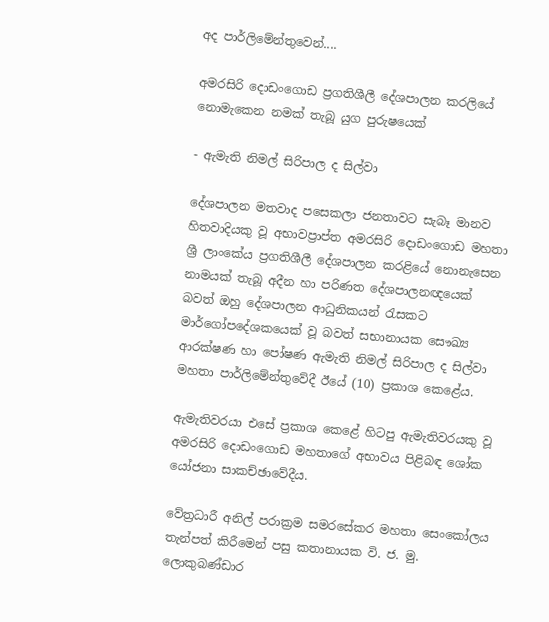අද පාර්ලිමේන්තුවෙන්....

අමරසිරි දොඩංගොඩ ප්‍රගතිශීලී දේශපාලන කරලියේ
නොමැකෙන නමක් තැබූ යුග පුරුෂයෙක්

- ඇමැති නිමල් සිරිපාල ද සිල්වා

දේශපාලන මතවාද පසෙකලා ජනතාවට සැබෑ මානව හිතවාදියකු වූ අභාවප්‍රාප්ත අමරසිරි දොඩංගොඩ මහතා ශ්‍රී ලාංකේය ප්‍රගතිශීලී දේශපාලන කරළියේ නොනැසෙන නාමයක් තැබූ අදීන හා පරිණත දේශපාලනඥයෙක් බවත් ඔහු දේශපාලන ආධුනිකයන් රැසකට මාර්ගෝපදේශකයෙක් වූ බවත් සභානායක සෞඛ්‍ය ආරක්ෂණ හා පෝෂණ ඇමැති නිමල් සිරිපාල ද සිල්වා මහතා පාර්ලිමේන්තුවේදී ඊයේ (10) ප්‍රකාශ කෙළේය.

ඇමැතිවරයා එසේ ප්‍රකාශ කෙළේ හිටපු ඇමැතිවරයකු වූ අමරසිරි දොඩංගොඩ මහතාගේ අභාවය පිළිබඳ ශෝක යෝජනා සාකච්ඡාවේදීය.

වේත්‍රධාරී අනිල් පරාක්‍රම සමරසේකර මහතා සෙංකෝලය තැන්පත් කිරීමෙන් පසු කතානායක වි. ජ. මු. ලොකුබණ්ඩාර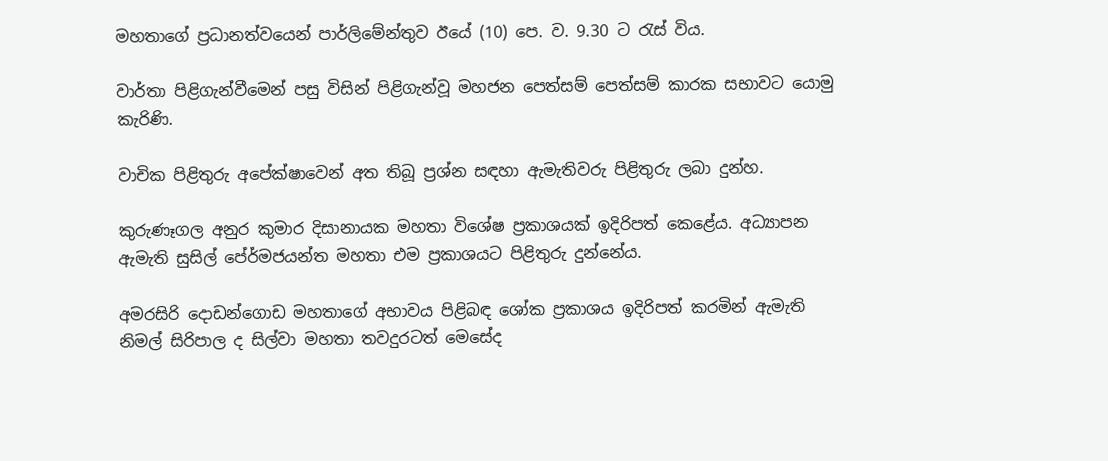මහතාගේ ප්‍රධානත්වයෙන් පාර්ලිමේන්තුව ඊයේ (10) පෙ. ව. 9.30 ට රැස් විය.

වාර්තා පිළිගැන්වීමෙන් පසු විසින් පිළිගැන්වූ මහජන පෙත්සම් පෙත්සම් කාරක සභාවට යොමු කැරිණි.

වාචික පිළිතුරු අපේක්ෂාවෙන් අත තිබූ ප්‍රශ්න සඳහා ඇමැතිවරු පිළිතුරු ලබා දුන්හ.

කුරුණෑගල අනුර කුමාර දිසානායක මහතා විශේෂ ප්‍රකාශයක් ඉදිරිපත් කෙළේය. අධ්‍යාපන ඇමැති සුසිල් පේ‍ර්මජයන්ත මහතා එම ප්‍රකාශයට පිළිතුරු දුන්නේය.

අමරසිරි දොඩන්ගොඩ මහතාගේ අභාවය පිළිබඳ ශෝක ප්‍රකාශය ඉදිරිපත් කරමින් ඇමැති නිමල් සිරිපාල ද සිල්වා මහතා තවදුරටත් මෙසේද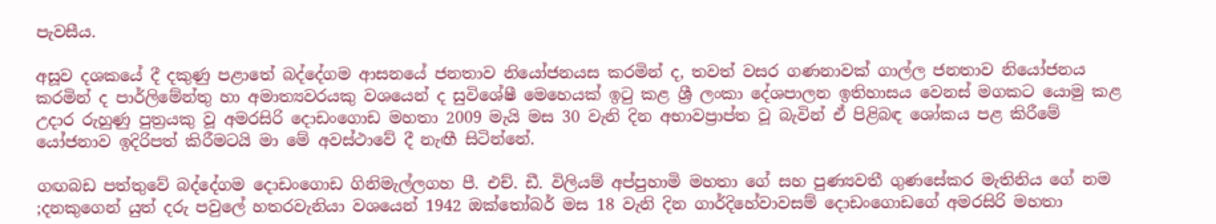පැවසීය.

අසූව දශකයේ දී දකුණු පළාතේ බද්දේගම ආසනයේ ජනතාව නියෝජනයස කරමින් ද, තවත් වසර ගණනාවක් ගාල්ල ජනතාව නියෝජනය කරමින් ද පාර්ලිමේන්තු හා අමාත්‍යවරයකු වශයෙන් ද සුවිශේෂී මෙහෙයක් ඉටු කළ ශ්‍රී ලංකා දේශපාලන ඉතිහාසය වෙනස් මගකට යොමු කළ උදාර රුහුණු පුත්‍රයකු වූ අමරසිරි දොඩංගොඩ මහතා 2009 මැයි මස 30 වැනි දින අභාවප්‍රාප්ත වූ බැවින් ඒ පිළිබඳ ශෝකය පළ කිරීමේ යෝජනාව ඉදිරිපත් කිරීමටයි මා මේ අවස්ථාවේ දී නැඟී සිටින්නේ.

ගඟබඩ පත්තුවේ බද්දේගම දොඩංගොඩ ගිනිමැල්ලගහ පී. එච්. ඩී. විලියම් අප්පුහාමි මහතා ගේ සහ පුණ්‍යවතී ගුණසේකර මැතිනිය ගේ නම ;දනකුගෙන් යුත් දරු පවුලේ හතරවැනියා වශයෙන් 1942 ඔක්තෝබර් මස 18 වැනි දින ගාර්දිහේවාවසම් දොඩංගොඩගේ අමරසිරි මහතා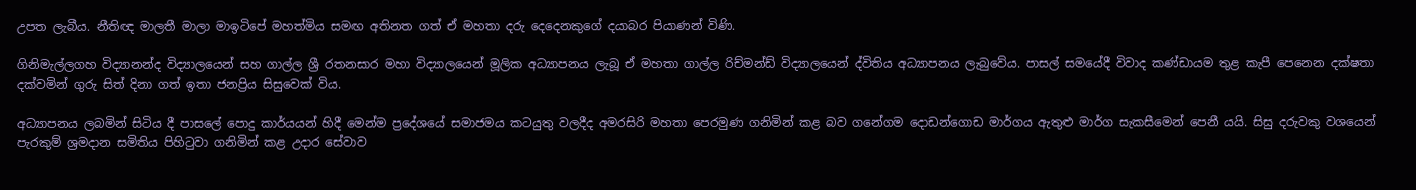උපත ලැබීය. නීතිඥ මාලතී මාලා මාඉටිපේ මහත්මිය සමඟ අතිනත ගත් ඒ මහතා දරු දෙදෙනකුගේ දයාබර පියාණන් විණි.

ගිනිමැල්ලගහ විද්‍යානන්ද විද්‍යාලයෙන් සහ ගාල්ල ශ්‍රී රතනසාර මහා විද්‍යාලයෙන් මූලික අධ්‍යාපනය ලැබූ ඒ මහතා ගාල්ල රිච්මන්ඩ් විද්‍යාලයෙන් ද්විතිය අධ්‍යාපනය ලැබුවේය. පාසල් සමයේදී විවාද කණ්ඩායම තුළ කැපී පෙනෙන දක්ෂතා දක්වමින් ගුරු සිත් දිනා ගත් ඉතා ජනප්‍රිය සිසුවෙක් විය.

අධ්‍යාපනය ලබමින් සිටිය දී පාසලේ පොදු කාර්යයන් හිදී මෙන්ම ප්‍රදේශයේ සමාජමය කටයුතු වලදීද අමරසිරි මහතා පෙරමුණ ගනිමින් කළ බව ගනේගම දොඩන්ගොඩ මාර්ගය ඇතුළු මාර්ග සැකසීමෙන් පෙනී යයි. සිසු දරුවකු වශයෙන් පැරකුම් ශ්‍රමදාන සමිතිය පිහිටුවා ගනිමින් කළ උදාර සේවාව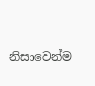නිසාවෙන්ම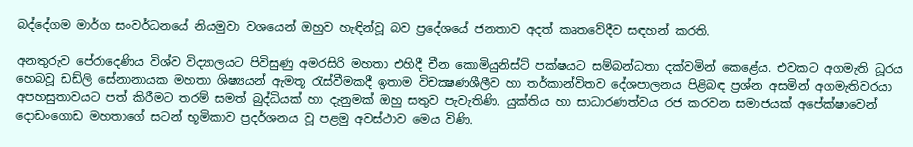බද්දේගම මාර්ග සංවර්ධනයේ නියමුවා වශයෙන් ඔහුව හැඳින්වූ බව ප්‍රදේශයේ ජනතාව අදත් කෘතවේදීව සඳහන් කරති.

අනතුරුව පේරාදෙණිය විශ්ව විද්‍යාලයට පිවිසුණු අමරසිරි මහතා එහිදී චීන කොමියුනිස්ට් පක්ෂයට සම්බන්ධතා දක්වමින් කෙළේය. එවකට අගමැති ධූරය හෙබවූ ඩඩ්ලි සේනානායක මහතා ශිෂ්‍යයන් ඇමතූ රැස්වීමකදී ඉතාම විචක්‍ෂණශීලීව හා තර්කාන්විතව දේශපාලනය පිළිබඳ ප්‍රශ්න අසමින් අගමැතිවරයා අපහසුතාවයට පත් කිරීමට තරම් සමත් බුද්ධියක් හා දැනුමක් ඔහු සතුව පැවැතිණි. යුක්තිය හා සාධාරණත්වය රජ කරවන සමාජයක් අපේක්ෂාවෙන් දොඩංගොඩ මහතාගේ සටන් භූමිකාව ප්‍රදර්ශනය වූ පළමු අවස්ථාව මෙය විණි.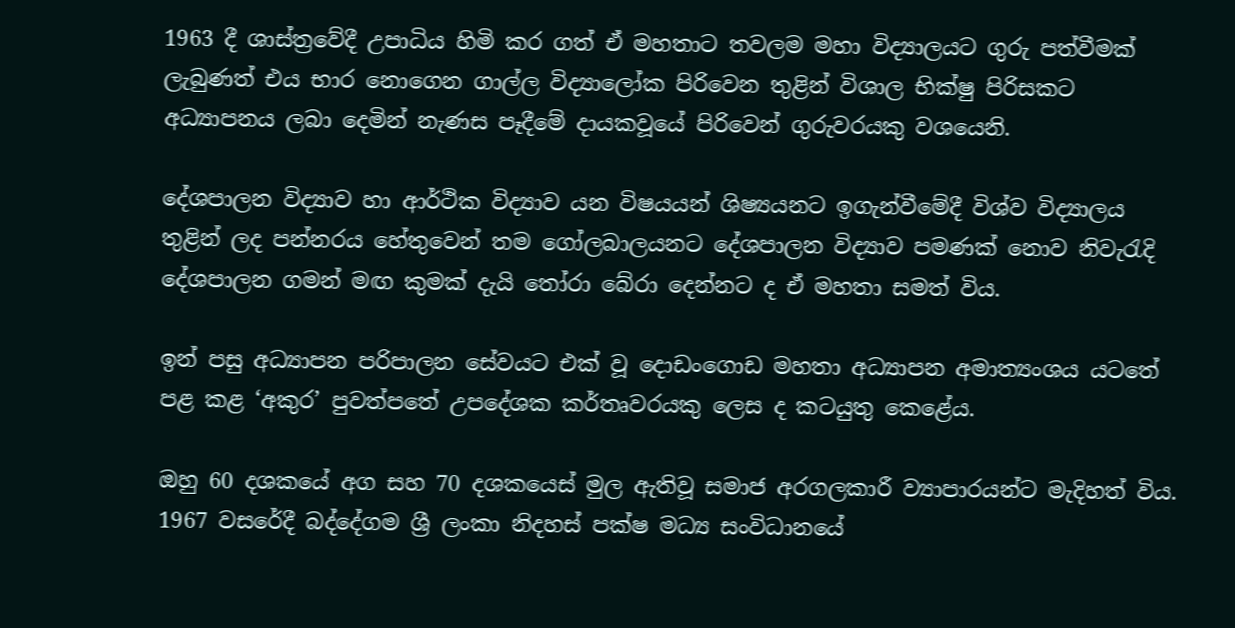1963 දී ශාස්ත්‍රවේදී උපාධිය හිමි කර ගත් ඒ මහතාට තවලම මහා විද්‍යාලයට ගුරු පත්වීමක් ලැබුණත් එය භාර නොගෙන ගාල්ල විද්‍යාලෝක පිරිවෙන තුළින් විශාල භික්ෂු පිරිසකට අධ්‍යාපනය ලබා දෙමින් නැණස පෑදීමේ දායකවූයේ පිරිවෙන් ගුරුවරයකු වශයෙනි.

දේශපාලන විද්‍යාව හා ආර්ථික විද්‍යාව යන විෂයයන් ශිෂ්‍යයනට ඉගැන්වීමේදී විශ්ව විද්‍යාලය තුළින් ලද පන්නරය හේතුවෙන් තම ගෝලබාලයනට දේශපාලන විද්‍යාව පමණක් නොව නිවැරැදි දේශපාලන ගමන් මඟ කුමක් දැයි තෝරා බේරා දෙන්නට ද ඒ මහතා සමත් විය.

ඉන් පසු අධ්‍යාපන පරිපාලන සේවයට එක් වූ දොඩංගොඩ මහතා අධ්‍යාපන අමාත්‍යංශය යටතේ පළ කළ ‘අකුර’ පුවත්පතේ උපදේශක කර්තෘවරයකු ලෙස ද කටයුතු කෙළේය.

ඔහු 60 දශකයේ අග සහ 70 දශකයෙස් මුල ඇතිවූ සමාජ අරගලකාරී ව්‍යාපාරයන්ට මැදිහත් විය. 1967 වසරේදී බද්දේගම ශ්‍රී ලංකා නිදහස් පක්ෂ මධ්‍ය සංවිධානයේ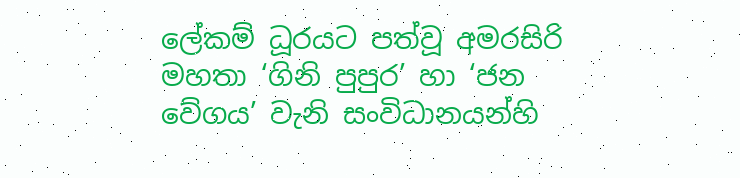ලේකම් ධූරයට පත්වූ අමරසිරි මහතා ‘ගිනි පුපුර’ හා ‘ජන වේගය’ වැනි සංවිධානයන්හි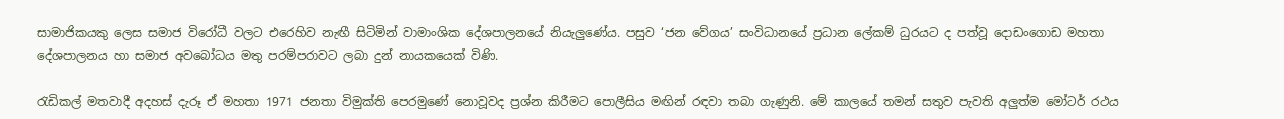සාමාජිකයකු ලෙස සමාජ විරෝධී වලට එරෙහිව නැඟී සිටිමින් වාමාංශික දේශපාලනයේ නියැලුණේය. පසුව ‘ජන වේගය’ සංවිධානයේ ප්‍රධාන ලේකම් ධුරයට ද පත්වූ දොඩංගොඩ මහතා දේශපාලනය හා සමාජ අවබෝධය මතු පරම්පරාවට ලබා දුන් නායකයෙක් විණි.

රැඩිකල් මතවාදී අදහස් දැරූ ඒ මහතා 1971 ජනතා විමුක්ති පෙරමුණේ නොවූවද ප්‍රශ්න කිරීමට පොලීසිය මඟින් රඳවා තබා ගැණුනි. මේ කාලයේ තමන් සතුව පැවති අලුත්ම මෝටර් රථය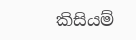කිසියම්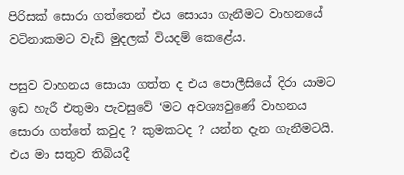පිරිසක් සොරා ගත්තෙන් එය සොයා ගැනීමට වාහනයේ වටිනාකමට වැඩි මුදලක් වියදම් කෙළේය.

පසුව වාහනය සොයා ගත්ත ද එය පොලීසියේ දිරා යාමට ඉඩ හැරී එතුමා පැවසුවේ ‘මට අවශ්‍යවුණේ වාහනය සොරා ගත්තේ කවුද ? කුමකටද ? යන්න දැන ගැනීමටයි. එය මා සතුව තිබියදී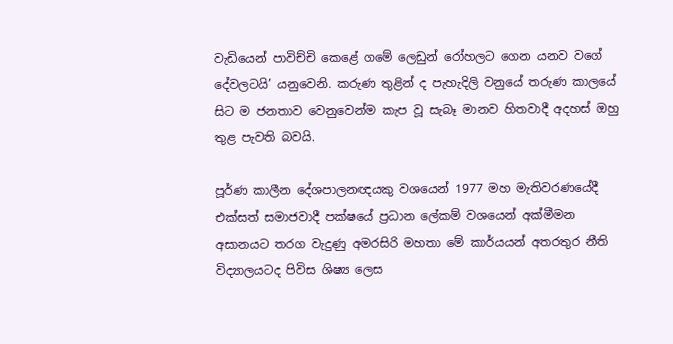වැඩියෙන් පාවිච්චි කෙළේ ගමේ ලෙඩුන් රෝහලට ගෙන යනව වගේ දේවලටයි’ යනුවෙනි. කරුණ තුළින් ද පැහැදිලි වනුයේ තරුණ කාලයේ සිට ම ජනතාව වෙනුවෙන්ම කැප වූ සැබෑ මානව හිතවාදී අදහස් ඔහු තුළ පැවති බවයි.

පූර්ණ කාලීන දේශපාලනඥයකු වශයෙන් 1977 මහ මැතිවරණයේදී එක්සත් සමාජවාදී පක්ෂයේ ප්‍රධාන ලේකම් වශයෙන් අක්මීමන අසානයට තරග වැදුණු අමරසිරි මහතා මේ කාර්යයන් අතරතුර නීති විද්‍යාලයටද පිවිස ශිෂ්‍ය ලෙස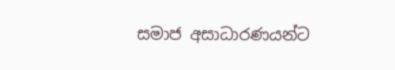සමාජ අසාධාරණයන්ට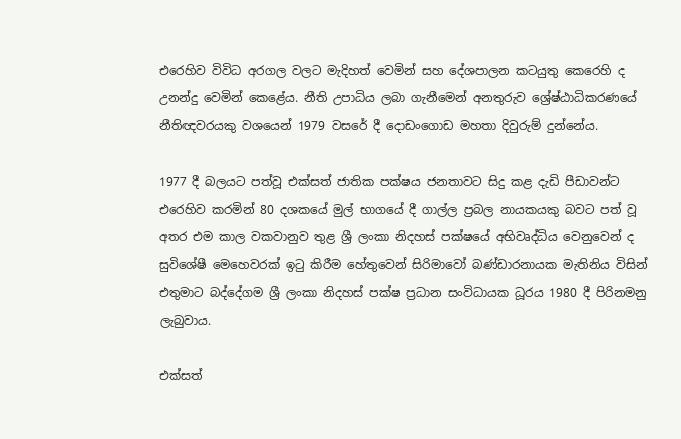එරෙහිව විවිධ අරගල වලට මැදිහත් වෙමින් සහ දේශපාලන කටයුතු කෙරෙහි ද උනන්දු වෙමින් කෙළේය. නීති උපාධිය ලබා ගැනීමෙන් අනතුරුව ශ්‍රේෂ්ඨාධිකරණයේ නීතිඥවරයකු වශයෙන් 1979 වසරේ දී දොඩංගොඩ මහතා දිවුරුම් දුන්නේය.

1977 දී බලයට පත්වූ එක්සත් ජාතික පක්ෂය ජනතාවට සිදු කළ දැඩි පීඩාවන්ට එරෙහිව කරමින් 80 දශකයේ මුල් භාගයේ දී ගාල්ල ප්‍රබල නායකයකු බවට පත් වූ අතර එම කාල වකවානුව තුළ ශ්‍රී ලංකා නිදහස් පක්ෂයේ අභිවෘද්ධිය වෙනුවෙන් ද සුවිශේෂී මෙහෙවරක් ඉටු කිරීම හේතුවෙන් සිරිමාවෝ බණ්ඩාරනායක මැතිනිය විසින් එතුමාට බද්දේගම ශ්‍රී ලංකා නිදහස් පක්ෂ ප්‍රධාන සංවිධායක ධූරය 1980 දී පිරිනමනු ලැබුවාය.

එක්සත්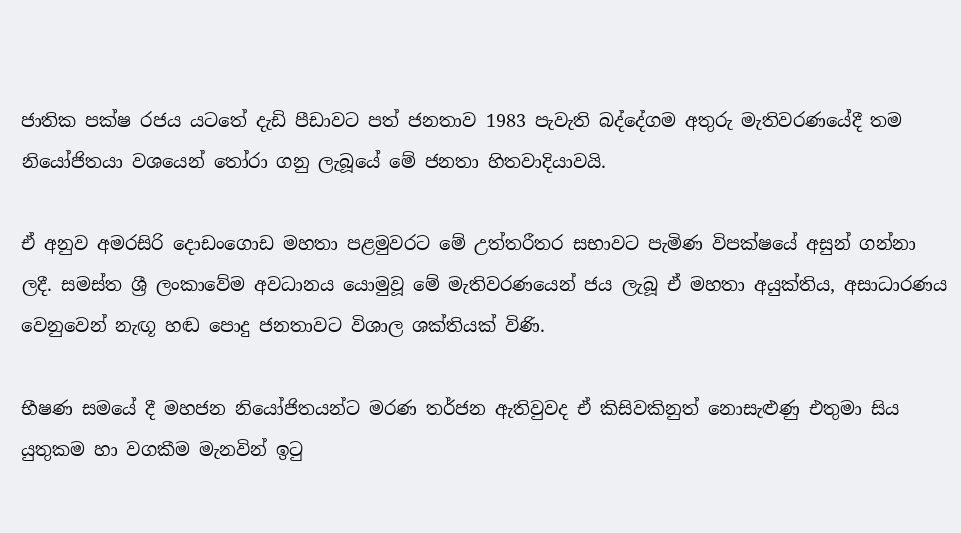ජාතික පක්ෂ රජය යටතේ දැඩි පීඩාවට පත් ජනතාව 1983 පැවැති බද්දේගම අතුරු මැතිවරණයේදී තම නියෝජිතයා වශයෙන් තෝරා ගනු ලැබූයේ මේ ජනතා හිතවාදියාවයි.

ඒ අනුව අමරසිරි දොඩංගොඩ මහතා පළමුවරට මේ උත්තරීතර සභාවට පැමිණ විපක්ෂයේ අසුන් ගන්නා ලදී. සමස්ත ශ්‍රී ලංකාවේම අවධානය යොමුවූ මේ මැතිවරණයෙන් ජය ලැබූ ඒ මහතා අයුක්තිය, අසාධාරණය වෙනුවෙන් නැඟූ හඬ පොදු ජනතාවට විශාල ශක්තියක් විණි.

භීෂණ සමයේ දී මහජන නියෝජිතයන්ට මරණ තර්ජන ඇතිවුවද ඒ කිසිවකිනුත් නොසැළුණු එතුමා සිය යුතුකම හා වගකීම මැනවින් ඉටු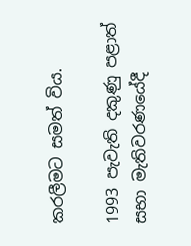කරලීමට සමත් විය.

1993 පැවැති දකුණු පළාත් සභා මැතිවරණයේදී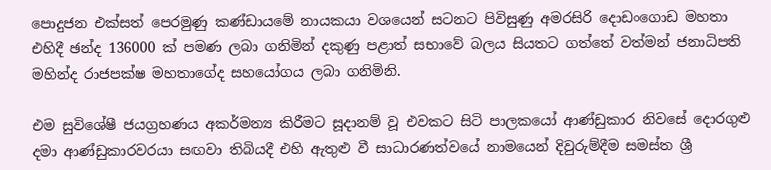පොදුජන එක්සත් පෙරමුණු කණ්ඩායමේ නායකයා වශයෙන් සටනට පිවිසුණු අමරසිරි දොඩංගොඩ මහතා එහිදී ඡන්ද 136000 ක් පමණ ලබා ගනිමින් දකුණු පළාත් සභාවේ බලය සියතට ගත්තේ වත්මන් ජනාධිපති මහින්ද රාජපක්ෂ මහතාගේද සහයෝගය ලබා ගනිමිනි.

එම සුවිශේෂී ජයග්‍රහණය අකර්මන්‍ය කිරීමට සූදානම් වූ එවකට සිටි පාලකයෝ ආණ්ඩුකාර නිවසේ දොරගුළු දමා ආණ්ඩුකාරවරයා සඟවා තිබියදී එහි ඇතුළු වී සාධාරණත්වයේ නාමයෙන් දිවුරුම්දීම සමස්ත ශ්‍රී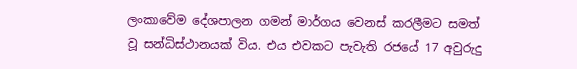ලංකාවේම දේශපාලන ගමන් මාර්ගය වෙනස් කරලීමට සමත් වූ සන්ධිස්ථානයක් විය. එය එවකට පැවැති රජයේ 17 අවුරුදු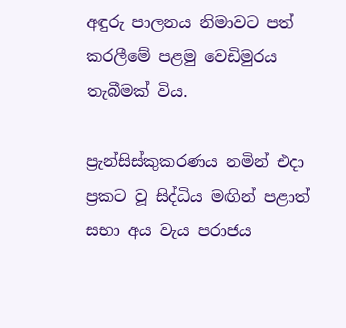අඳුරු පාලනය නිමාවට පත් කරලීමේ පළමු වෙඩිමුරය තැබීමක් විය.

ප්‍රැන්සිස්කුකරණය නමින් එදා ප්‍රකට වූ සිද්ධිය මඟින් පළාත් සභා අය වැය පරාජය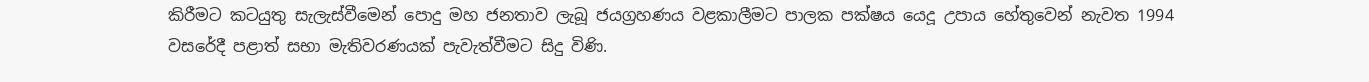කිරීමට කටයුතු සැලැස්වීමෙන් පොදු මහ ජනතාව ලැබූ ජයග්‍රහණය වළකාලීමට පාලක පක්ෂය යෙදූ උපාය හේතුවෙන් නැවත 1994 වසරේදී පළාත් සභා මැතිවරණයක් පැවැත්වීමට සිදු විණි.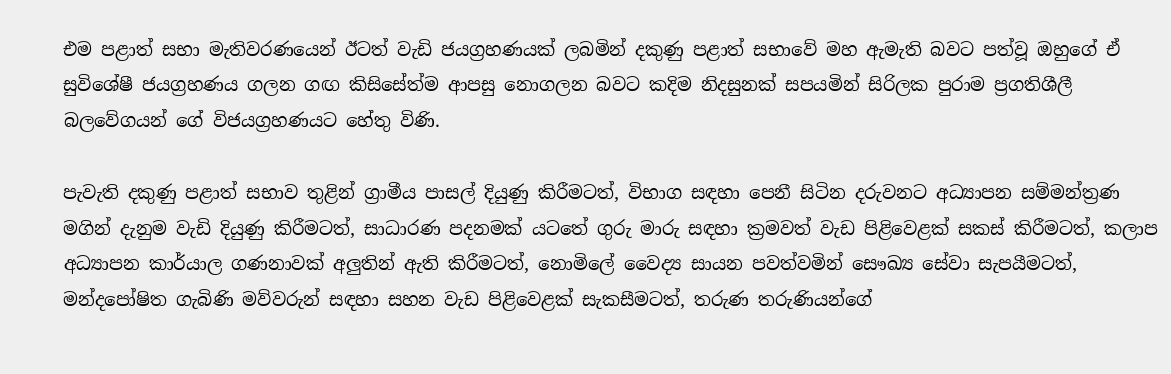එම පළාත් සභා මැතිවරණයෙන් ඊටත් වැඩි ජයග්‍රහණයක් ලබමින් දකුණු පළාත් සභාවේ මහ ඇමැති බවට පත්වූ ඔහුගේ ඒ සුවිශේෂී ජයග්‍රහණය ගලන ගඟ කිසිසේත්ම ආපසු නොගලන බවට කදිම නිදසුනක් සපයමින් සිරිලක පුරාම ප්‍රගතිශීලී බලවේගයන් ගේ විජයග්‍රහණයට හේතු විණි.

පැවැති දකුණු පළාත් සභාව තුළින් ග්‍රාමීය පාසල් දියුණු කිරීමටත්, විභාග සඳහා පෙනී සිටින දරුවනට අධ්‍යාපන සම්මන්ත්‍රණ මගින් දැනුම වැඩි දියුණු කිරීමටත්, සාධාරණ පදනමක් යටතේ ගුරු මාරු සඳහා ක්‍රමවත් වැඩ පිළිවෙළක් සකස් කිරීමටත්, කලාප අධ්‍යාපන කාර්යාල ගණනාවක් අලුතින් ඇති කිරීමටත්, නොමිලේ වෛද්‍ය සායන පවත්වමින් සෞඛ්‍ය සේවා සැපයීමටත්, මන්දපෝෂිත ගැබිණි මව්වරුන් සඳහා සහන වැඩ පිළිවෙළක් සැකසීමටත්, තරුණ තරුණියන්ගේ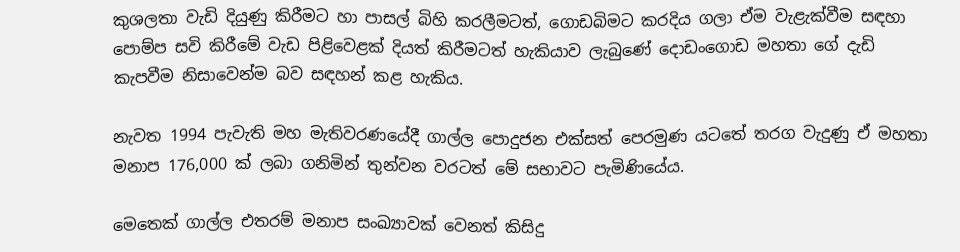කුශලතා වැඩි දියුණු කිරීමට හා පාසල් බිහි කරලීමටත්, ගොඩබිමට කරදිය ගලා ඒම වැළැක්වීම සඳහා පොම්ප සවි කිරීමේ වැඩ පිළිවෙළක් දියත් කිරීමටත් හැකියාව ලැබුණේ දොඩංගොඩ මහතා ගේ දැඩි කැපවීම නිසාවෙන්ම බව සඳහන් කළ හැකිය.

නැවත 1994 පැවැති මහ මැතිවරණයේදී ගාල්ල පොදුජන එක්සත් පෙරමුණ යටතේ තරග වැදුණු ඒ මහතා මනාප 176,000 ක් ලබා ගනිමින් තුන්වන වරටත් මේ සභාවට පැමිණියේය.

මෙතෙක් ගාල්ල එතරම් මනාප සංඛ්‍යාවක් වෙනත් කිසිදු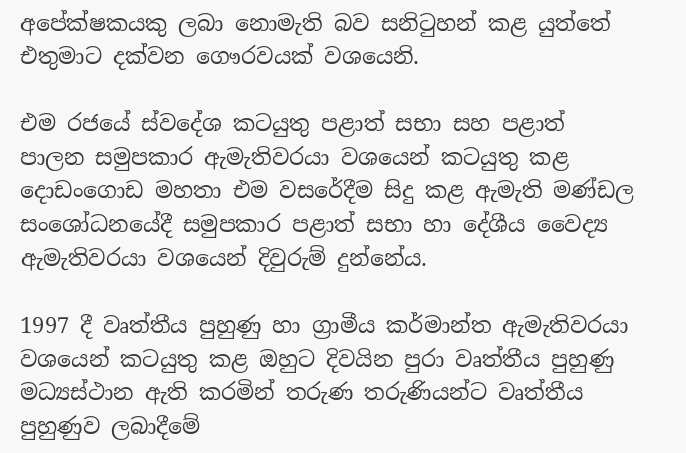අපේක්ෂකයකු ලබා නොමැති බව සනිටුහන් කළ යුත්තේ එතුමාට දක්වන ගෞරවයක් වශයෙනි.

එම රජයේ ස්වදේශ කටයුතු පළාත් සභා සහ පළාත් පාලන සමුපකාර ඇමැතිවරයා වශයෙන් කටයුතු කළ දොඩංගොඩ මහතා එම වසරේදීම සිදු කළ ඇමැති මණ්ඩල සංශෝධනයේදී සමුපකාර පළාත් සභා හා දේශීය වෛද්‍ය ඇමැතිවරයා වශයෙන් දිවුරුම් දුන්නේය.

1997 දී වෘත්තීය පුහුණු හා ග්‍රාමීය කර්මාන්ත ඇමැතිවරයා වශයෙන් කටයුතු කළ ඔහුට දිවයින පුරා වෘත්තීය පුහුණු මධ්‍යස්ථාන ඇති කරමින් තරුණ තරුණියන්ට වෘත්තීය පුහුණුව ලබාදීමේ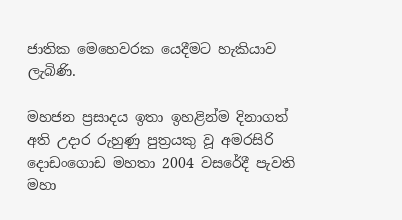ජාතික මෙහෙවරක යෙදීමට හැකියාව ලැබිණි.

මහජන ප්‍රසාදය ඉතා ඉහළින්ම දිනාගත් අති උදාර රුහුණු පුත්‍රයකු වූ අමරසිරි දොඩංගොඩ මහතා 2004 වසරේදී පැවති මහා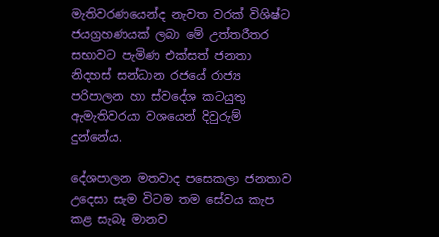මැතිවරණයෙන්ද නැවත වරක් විශිෂ්ට ජයග්‍රහණයක් ලබා මේ උත්තරීතර සභාවට පැමිණ එක්සත් ජනතා නිදහස් සන්ධාන රජයේ රාජ්‍ය පරිපාලන හා ස්වදේශ කටයුතු ඇමැතිවරයා වශයෙන් දිවුරුම් දුන්නේය.

දේශපාලන මතවාද පසෙකලා ජනතාව උදෙසා සැම විටම තම සේවය කැප කළ සැබෑ මානව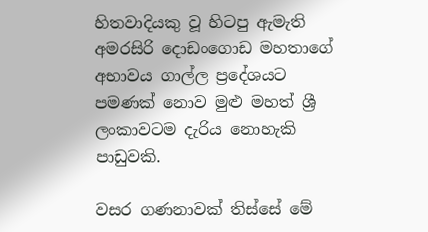හිතවාදියකු වූ හිටපු ඇමැති අමරසිරි දොඩංගොඩ මහතාගේ අභාවය ගාල්ල ප්‍රදේශයට පමණක් නොව මුළු මහත් ශ්‍රී ලංකාවටම දැරිය නොහැකි පාඩුවකි.

වසර ගණනාවක් තිස්සේ මේ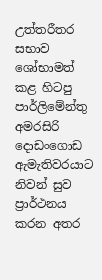උත්තරීතර සභාව ශෝභාමත් කළ හිටපු පාර්ලිමේන්තු අමරසිරි දොඩංගොඩ ඇමැතිවරයාට නිවන් සුව ප්‍රාර්ථනය කරන අතර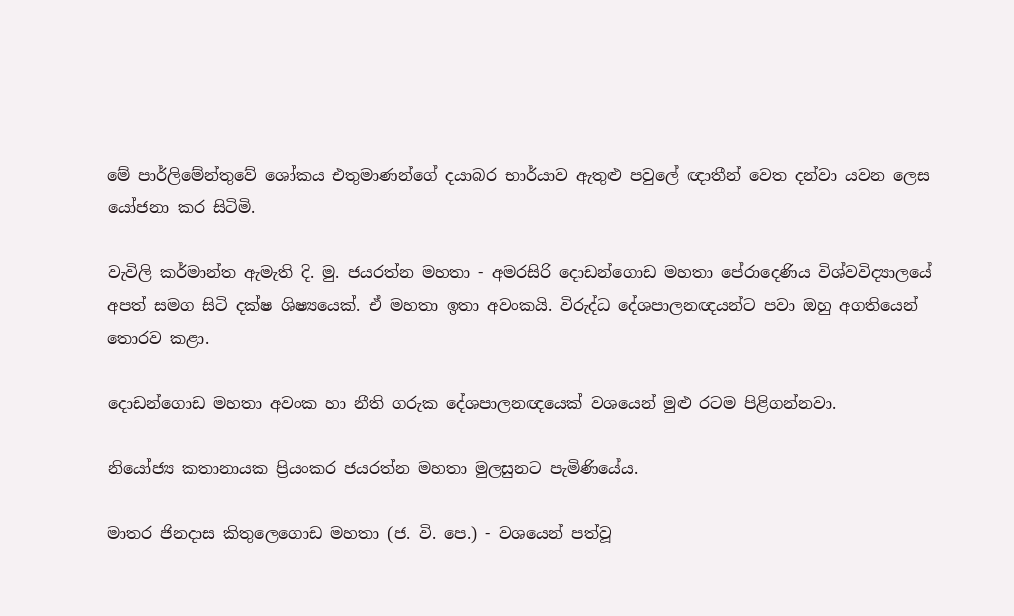මේ පාර්ලිමේන්තුවේ ශෝකය එතුමාණන්ගේ දයාබර භාර්යාව ඇතුළු පවුලේ ඥාතීන් වෙත දන්වා යවන ලෙස යෝජනා කර සිටිමි.

වැවිලි කර්මාන්ත ඇමැති දි. මු. ජයරත්න මහතා - අමරසිරි දොඩන්ගොඩ මහතා පේරාදෙණිය විශ්වවිද්‍යාලයේ අපත් සමග සිටි දක්ෂ ශිෂ්‍යයෙක්. ඒ මහතා ඉතා අවංකයි. විරුද්ධ දේශපාලනඥයන්ට පවා ඔහු අගතියෙන් තොරව කළා.

දොඩන්ගොඩ මහතා අවංක හා නීති ගරුක දේශපාලනඥයෙක් වශයෙන් මුළු රටම පිළිගන්නවා.

නියෝජ්‍ය කතානායක ප්‍රියංකර ජයරත්න මහතා මුලසුනට පැමිණියේය.

මාතර ජිනදාස කිතුලෙගොඩ මහතා (ජ. වි. පෙ.) - වශයෙන් පත්වූ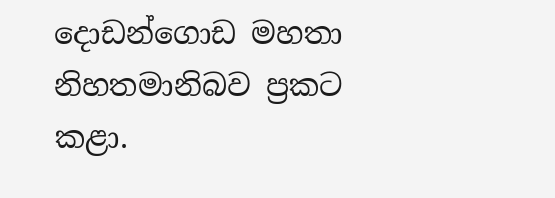දොඩන්ගොඩ මහතා නිහතමානිබව ප්‍රකට කළා.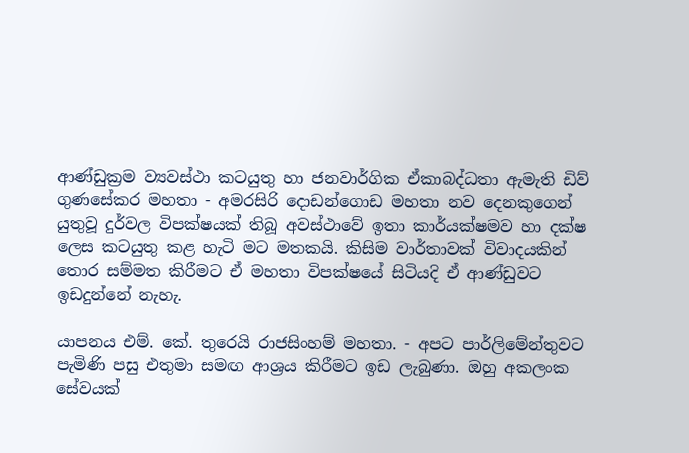ආණ්ඩුක්‍රම ව්‍යවස්ථා කටයුතු හා ජනවාර්ගික ඒකාබද්ධතා ඇමැති ඩිව් ගුණසේකර මහතා - අමරසිරි දොඩන්ගොඩ මහතා නව දෙනකුගෙන් යුතුවූ දුර්වල විපක්ෂයක් තිබූ අවස්ථාවේ ඉතා කාර්යක්ෂමව හා දක්ෂ ලෙස කටයුතු කළ හැටි මට මතකයි. කිසිම වාර්තාවක් විවාදයකින් තොර සම්මත කිරීමට ඒ මහතා විපක්ෂයේ සිටියදි ඒ ආණ්ඩුවට ඉඩදුන්නේ නැහැ.

යාපනය එම්. කේ. තුරෙයි රාජසිංහම් මහතා. - අපට පාර්ලිමේන්තුවට පැමිණි පසු එතුමා සමඟ ආශ්‍රය කිරීමට ඉඩ ලැබුණා. ඔහු අකලංක සේවයක්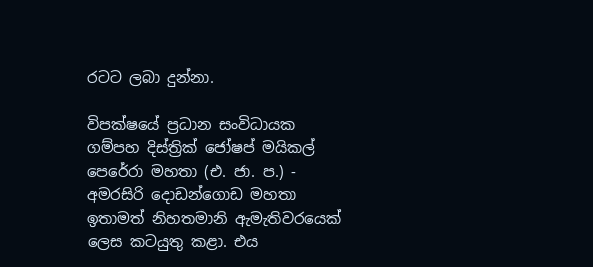රටට ලබා දුන්නා.

විපක්ෂයේ ප්‍රධාන සංවිධායක ගම්පහ දිස්ත්‍රික් ජෝෂප් මයිකල් පෙරේරා මහතා (එ. ජා. ප.) - අමරසිරි දොඩන්ගොඩ මහතා ඉතාමත් නිහතමානි ඇමැතිවරයෙක් ලෙස කටයුතු කළා. එය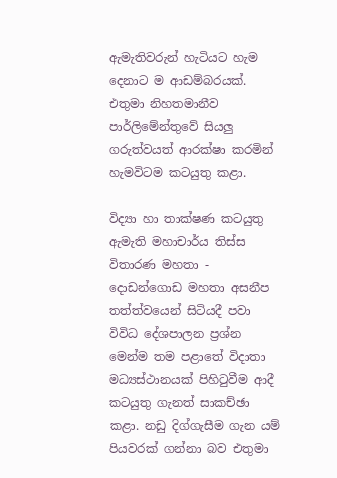ඇමැතිවරුන් හැටියට හැම දෙනාට ම ආඩම්බරයක්. එතුමා නිහතමානීව පාර්ලිමේන්තුවේ සියලු ගරුත්වයත් ආරක්ෂා කරමින් හැමවිටම කටයුතු කළා.

විද්‍යා හා තාක්ෂණ කටයුතු ඇමැති මහාචාර්ය තිස්ස විතාරණ මහතා - දොඩන්ගොඩ මහතා අසනීප තත්ත්වයෙන් සිටියදී පවා විවිධ දේශපාලන ප්‍රශ්න මෙන්ම තම පළාතේ විදාතා මධ්‍යස්ථානයක් පිහිටුවීම ආදී කටයුතු ගැනත් සාකච්ඡා කළා. නඩු දිග්ගැසීම ගැන යම් පියවරක් ගන්නා බව එතුමා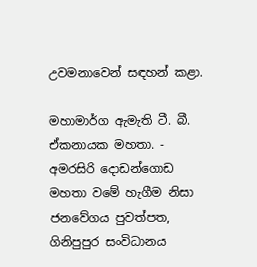උවමනාවෙන් සඳහන් කළා.

මහාමාර්ග ඇමැති ටී. බී. ඒකනායක මහතා. - අමරසිරි දොඩන්ගොඩ මහතා වමේ හැගීම නිසා ජනවේගය පුවත්පත, ගිනිපුපුර සංවිධානය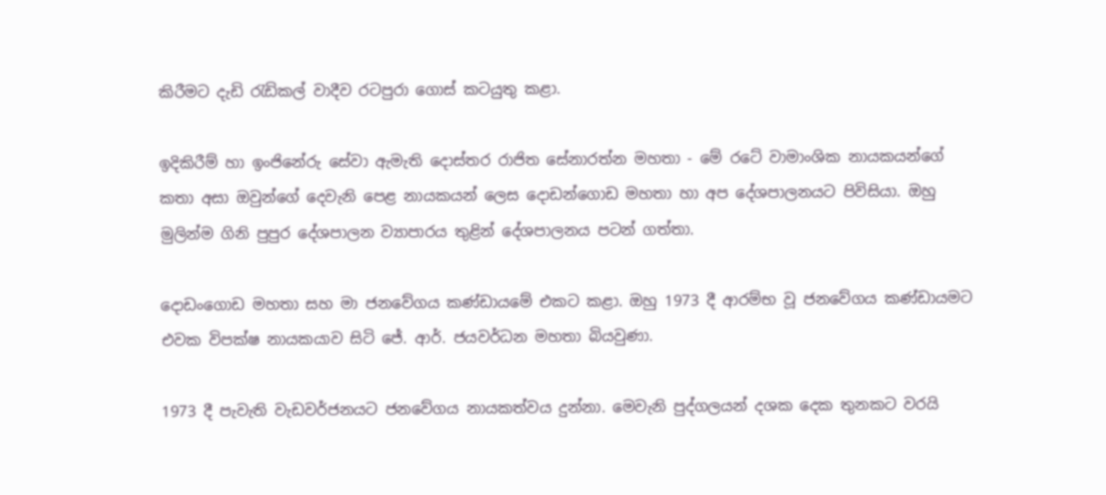කිරීමට දැඩි රැඩිකල් වාදීව රටපුරා ගොස් කටයුතු කළා.

ඉදිකිරීම් හා ඉංජිනේරු සේවා ඇමැති දොස්තර රාජිත සේනාරත්න මහතා - මේ රටේ වාමාංශික නායකයන්ගේ කතා අසා ඔවුන්ගේ දෙවැනි පෙළ නායකයන් ලෙස දොඩන්ගොඩ මහතා හා අප දේශපාලනයට පිවිසියා. ඔහු මුලින්ම ගිනි පුපුර දේශපාලන ව්‍යාපාරය තුළින් දේශපාලනය පටන් ගත්තා.

දොඩංගොඩ මහතා සහ මා ජනවේගය කණ්ඩායමේ එකට කළා. ඔහු 1973 දී ආරම්භ වූ ජනවේගය කණ්ඩායමට එවක විපක්ෂ නායකයාව සිටි ජේ. ආර්. ජයවර්ධන මහතා බියවුණා.

1973 දී පැවැති වැඩවර්ජනයට ජනවේගය නායකත්වය දුන්නා. මෙවැනි පුද්ගලයන් දශක දෙක තුනකට වරයි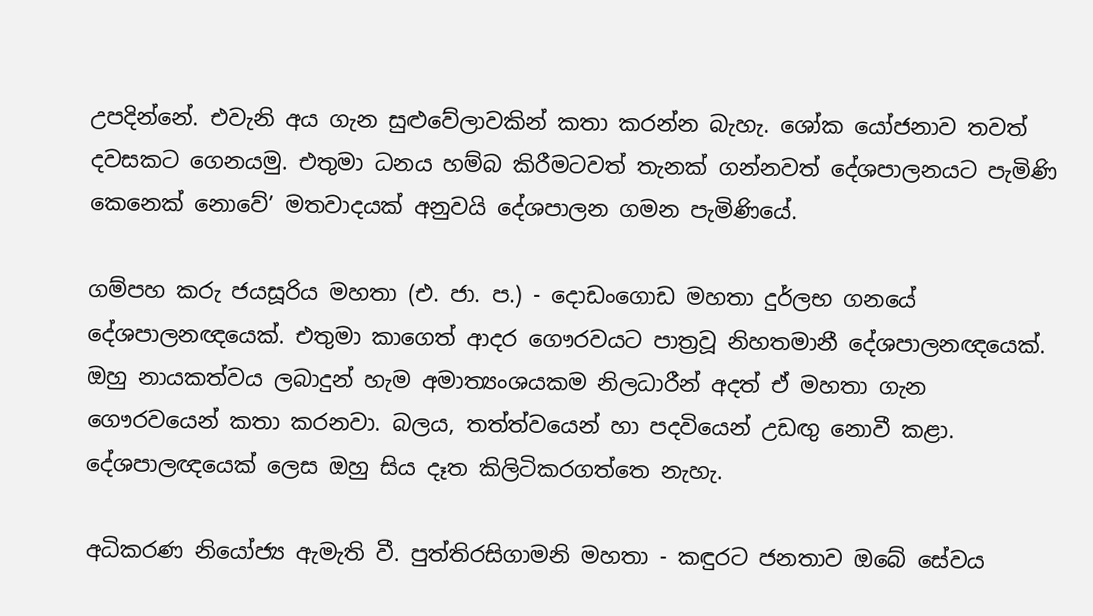උපදින්නේ. එවැනි අය ගැන සුළුවේලාවකින් කතා කරන්න බැහැ. ශෝක යෝජනාව තවත් දවසකට ගෙනයමු. එතුමා ධනය හම්බ කිරීමටවත් තැනක් ගන්නවත් දේශපාලනයට පැමිණි කෙනෙක් නොවේ’ මතවාදයක් අනුවයි දේශපාලන ගමන පැමිණියේ.

ගම්පහ කරු ජයසූරිය මහතා (එ. ජා. ප.) - දොඩංගොඩ මහතා දුර්ලභ ගනයේ දේශපාලනඥයෙක්. එතුමා කාගෙත් ආදර ගෞරවයට පාත්‍රවූ නිහතමානී දේශපාලනඥයෙක්. ඔහු නායකත්වය ලබාදුන් හැම අමාත්‍යංශයකම නිලධාරීන් අදත් ඒ මහතා ගැන ගෞරවයෙන් කතා කරනවා. බලය, තත්ත්වයෙන් හා පදවියෙන් උඩඟු නොවී කළා. දේශපාලඥයෙක් ලෙස ඔහු සිය දෑත කිලිටිකරගත්තෙ නැහැ.

අධිකරණ නියෝජ්‍ය ඇමැති වී. පුත්තිරසිගාමනි මහතා - කඳුරට ජනතාව ඔබේ සේවය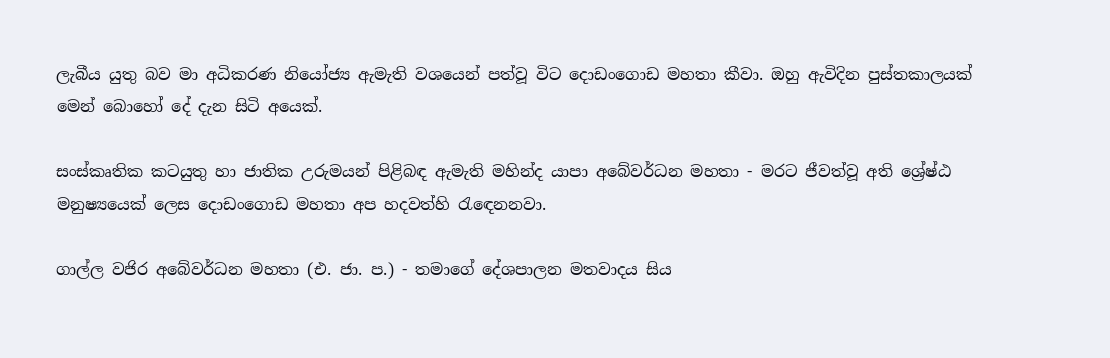ලැබීය යුතු බව මා අධිකරණ නියෝජ්‍ය ඇමැති වශයෙන් පත්වූ විට දොඩංගොඩ මහතා කීවා. ඔහු ඇවිදින පුස්තකාලයක් මෙන් බොහෝ දේ දැන සිටි අයෙක්.

සංස්කෘතික කටයුතු හා ජාතික උරුමයන් පිළිබඳ ඇමැති මහින්ද යාපා අබේවර්ධන මහතා - මරට ජීවත්වූ අති ශ්‍රේෂ්ඨ මනුෂ්‍යයෙක් ලෙස දොඩංගොඩ මහතා අප හදවත්හි රැඳෙනනවා.

ගාල්ල වජිර අබේවර්ධන මහතා (එ. ජා. ප.) - තමාගේ දේශපාලන මතවාදය සිය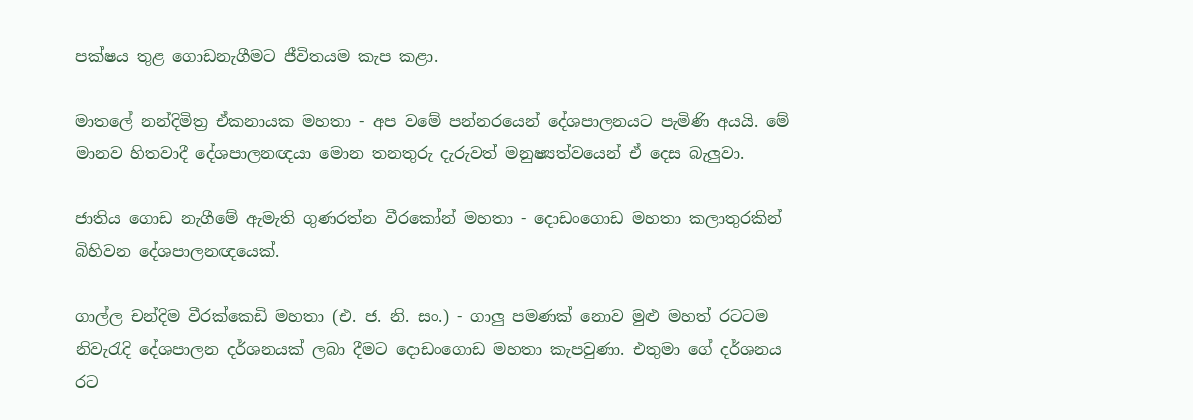පක්ෂය තුළ ගොඩනැගීමට ජීවිතයම කැප කළා.

මාතලේ නන්දිමිත්‍ර ඒකනායක මහතා - අප වමේ පන්නරයෙන් දේශපාලනයට පැමිණි අයයි. මේ මානව හිතවාදී දේශපාලනඥයා මොන තනතුරු දැරුවත් මනුෂ්‍යත්වයෙන් ඒ දෙස බැලුවා.

ජාතිය ගොඩ නැගීමේ ඇමැති ගුණරත්න වීරකෝන් මහතා - දොඩංගොඩ මහතා කලාතුරකින් බිහිවන දේශපාලනඥයෙක්.

ගාල්ල චන්දිම වීරක්කෙඩි මහතා (එ. ජ. නි. සං.) - ගාලු පමණක් නොව මුළු මහත් රටටම නිවැරැදි දේශපාලන දර්ශනයක් ලබා දීමට දොඩංගොඩ මහතා කැපවුණා. එතුමා ගේ දර්ශනය රට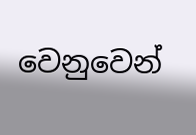වෙනුවෙන්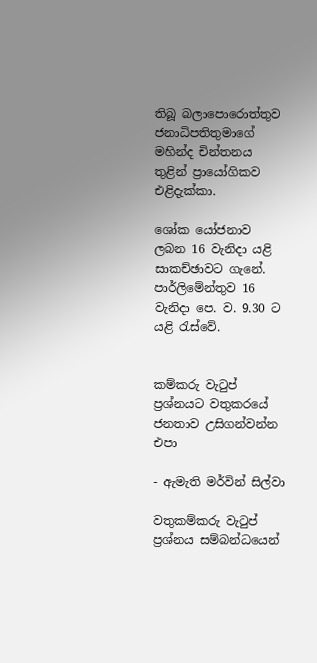තිබූ බලාපොරොත්තුව ජනාධිපතිතුමාගේ මහින්ද චින්තනය තුළින් ප්‍රායෝගිකව එළිදැක්කා.

ශෝක යෝජනාව ලබන 16 වැනිදා යළි සාකච්ඡාවට ගැනේ.
පාර්ලිමේන්තුව 16 වැනිදා පෙ. ව. 9.30 ට යළි රැස්වේ.


කම්කරු වැටුප් ප්‍රශ්නයට වතුකරයේ ජනතාව උසිගන්වන්න එපා

- ඇමැති මර්වින් සිල්වා

වතුකම්කරු වැටුප් ප්‍රශ්නය සම්බන්ධයෙන්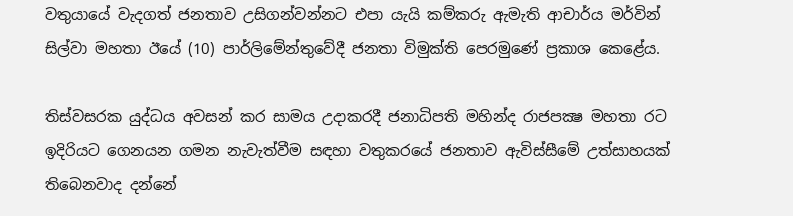වතුයායේ වැදගත් ජනතාව උසිගන්වන්නට එපා යැයි කම්කරු ඇමැති ආචාර්ය මර්වින් සිල්වා මහතා ඊයේ (10) පාර්ලිමේන්තුවේදී ජනතා විමුක්ති පෙරමුණේ ප්‍රකාශ කෙළේය.

තිස්වසරක යුද්ධය අවසන් කර සාමය උදාකරදී ජනාධිපති මහින්ද රාජපක්‍ෂ මහතා රට ඉදිරියට ගෙනයන ගමන නැවැත්වීම සඳහා වතුකරයේ ජනතාව ඇවිස්සීමේ උත්සාහයක් තිබෙනවාද දන්නේ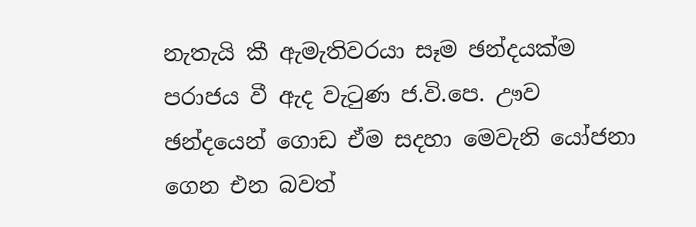නැතැයි කී ඇමැතිවරයා සෑම ඡන්දයක්ම පරාජය වී ඇද වැටුණ ජ.වි.පෙ. ඌව ඡන්දයෙන් ගොඩ ඒම සදහා මෙවැනි යෝජනා ගෙන එන බවත්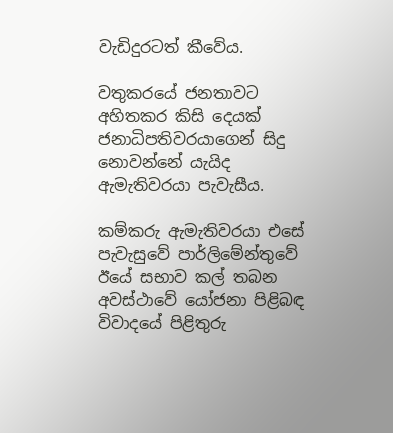වැඩිදුරටත් කීවේය.

වතුකරයේ ජනතාවට අහිතකර කිසි දෙයක් ජනාධිපතිවරයාගෙන් සිදු නොවන්නේ යැයිද ඇමැතිවරයා පැවැසීය.

කම්කරු ඇමැතිවරයා එසේ පැවැසුවේ පාර්ලිමේන්තුවේ ඊයේ සභාව කල් තබන අවස්ථාවේ යෝජනා පිළිබඳ විවාදයේ පිළිතුරු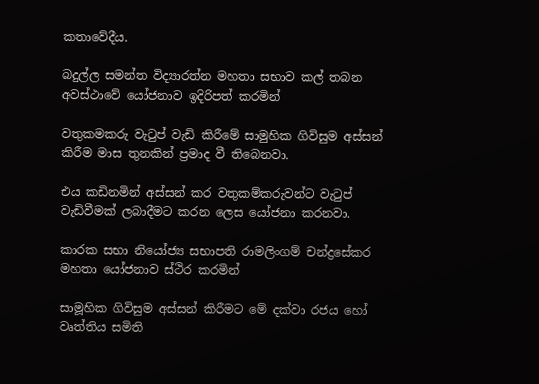කතාවේදීය.

බදුල්ල සමන්ත විද්‍යාරත්න මහතා සභාව කල් තබන අවස්ථාවේ යෝජනාව ඉදිරිපත් කරමින්

වතුකමකරු වැටුප් වැඩි කිරීමේ සාමුහික ගිවිසුම අස්සන් කිරීම මාස තුනකින් ප්‍රමාද වී තිබෙනවා.

එය කඩිනමින් අස්සන් කර වතුකම්කරුවන්ට වැටුප් වැඩිවීමක් ලබාදීමට කරන ලෙස යෝජනා කරනවා.

කාරක සභා නියෝජ්‍ය සභාපති රාමලිංගම් චන්ද්‍රසේකර මහතා යෝජනාව ස්ථිර කරමින්

සාමූහික ගිවිසුම අස්සන් කිරීමට මේ දක්වා රජය හෝ වෘත්තිය සමිති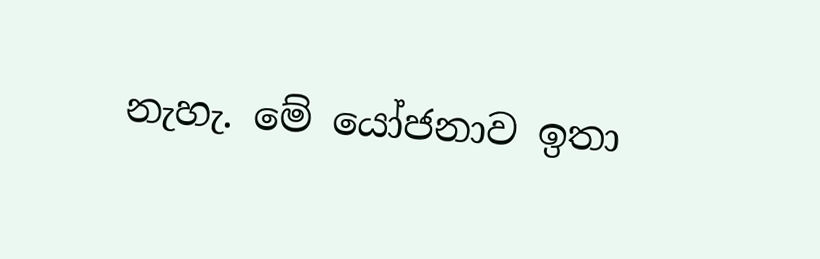නැහැ. මේ යෝජනාව ඉතා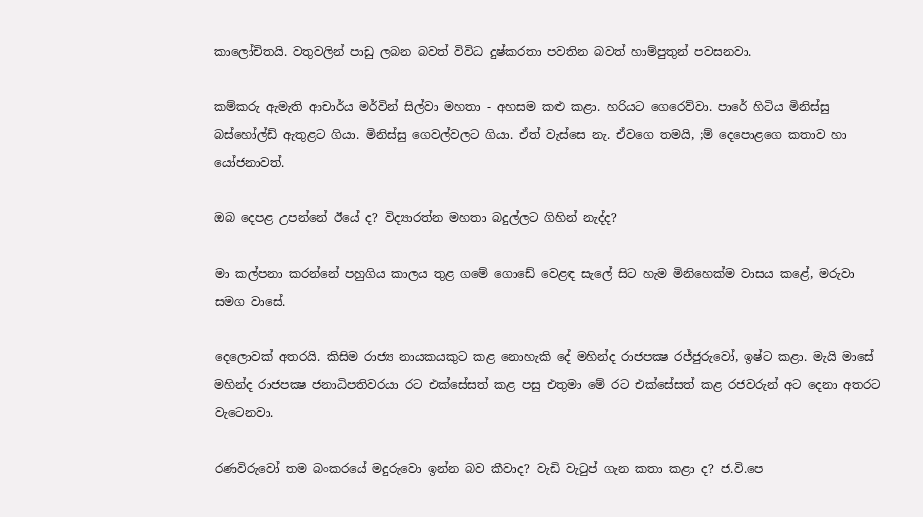කාලෝචිතයි. වතුවලින් පාඩු ලබන බවත් විවිධ දුෂ්කරතා පවතින බවත් හාම්පුතුන් පවසනවා.

කම්කරු ඇමැති ආචාර්ය මර්වින් සිල්වා මහතා - අහසම කළු කළා. හරියට ගෙරෙව්වා. පාරේ හිටිය මිනිස්සු බස්හෝල්ඩ් ඇතුළට ගියා. මිනිස්සු ගෙවල්වලට ගියා. ඒත් වැස්සෙ නැ. ඒවගෙ තමයි, ;ම් දෙපොළගෙ කතාව හා යෝජනාවත්.

ඔබ දෙපළ උපන්නේ ඊයේ ද? විද්‍යාරත්න මහතා බදුල්ලට ගිහින් නැද්ද?

මා කල්පනා කරන්නේ පහුගිය කාලය තුළ ගමේ ගොඩේ වෙළඳ සැලේ සිට හැම මිනිහෙක්ම වාසය කළේ, මරුවා සමග වාසේ.

දෙලොවක් අතරයි. කිසිම රාජ්‍ය නායකයකුට කළ නොහැකි දේ මහින්ද රාජපක්‍ෂ රජ්ජුරුවෝ, ඉෂ්ට කළා. මැයි මාසේ මහින්ද රාජපක්‍ෂ ජනාධිපතිවරයා රට එක්සේසත් කළ පසු එතුමා මේ රට එක්සේසත් කළ රජවරුන් අට දෙනා අතරට වැටෙනවා.

රණවිරුවෝ තම බංකරයේ මදුරුවො ඉන්න බව කීවාද? වැඩි වැටුප් ගැන කතා කළා ද? ජ.වි.පෙ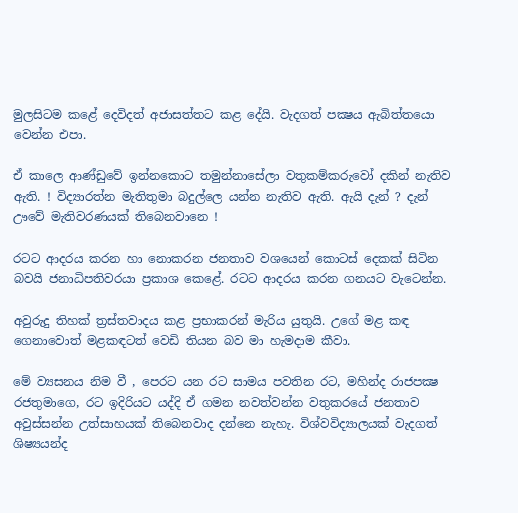මුලසිටම කළේ දෙවිදත් අජාසත්තට කළ දේයි. වැදගත් පක්‍ෂය ඇබිත්තයො වෙන්න එපා.

ඒ කාලෙ ආණ්ඩුවේ ඉන්නකොට තමුන්නාසේලා වතුකම්කරුවෝ දකින් නැතිව ඇති. ! විද්‍යාරත්න මැතිතුමා බදුල්ලෙ යන්න නැතිව ඇති. ඇයි දැන් ? දැන් ඌවේ මැතිවරණයක් තිබෙනවානෙ !

රටට ආදරය කරන හා නොකරන ජනතාව වශයෙන් කොටස් දෙකක් සිටින බවයි ජනාධිපතිවරයා ප්‍රකාශ කෙළේ. රටට ආදරය කරන ගනයට වැටෙන්න.

අවුරුදු තිහක් ත්‍රස්තවාදය කළ ප්‍රභාකරන් මැරිය යුතුයි. උගේ මළ කඳ ගෙනාවොත් මළකඳටත් වෙඩි තියන බව මා හැමදාම කීවා.

මේ ව්‍යසනය නිම වී , පෙරට යන රට සාමය පවතින රට, මහින්ද රාජපක්‍ෂ රජතුමාගෙ, රට ඉදිරියට යද්දි ඒ ගමන නවත්වන්න වතුකරයේ ජනතාව අවුස්සන්න උත්සාහයක් තිබෙනවාද දන්නෙ නැහැ. විශ්වවිද්‍යාලයක් වැදගත් ශිෂ්‍යයන්ද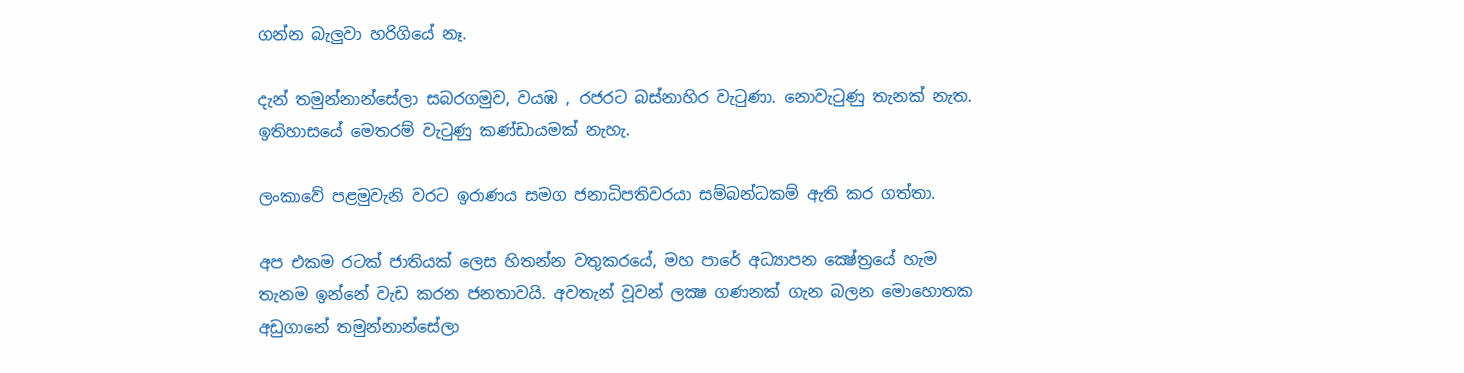ගන්න බැලුවා හරිගියේ නෑ.

දැන් තමුන්නාන්සේලා සබරගමුව, වයඹ , රජරට බස්නාහිර වැටුණා. නොවැටුණු තැනක් නැත. ඉතිහාසයේ මෙතරම් වැටුණු කණ්ඩායමක් නැහැ.

ලංකාවේ පළමුවැනි වරට ඉරාණය සමග ජනාධිපතිවරයා සම්බන්ධකම් ඇති කර ගත්තා.

අප එකම රටක් ජාතියක් ලෙස හිතන්න වතුකරයේ, මහ පාරේ අධ්‍යාපන ක්‍ෂේත්‍රයේ හැම තැනම ඉන්නේ වැඩ කරන ජනතාවයි. අවතැන් වූවන් ලක්‍ෂ ගණනක් ගැන බලන මොහොතක අඩුගානේ තමුන්නාන්සේලා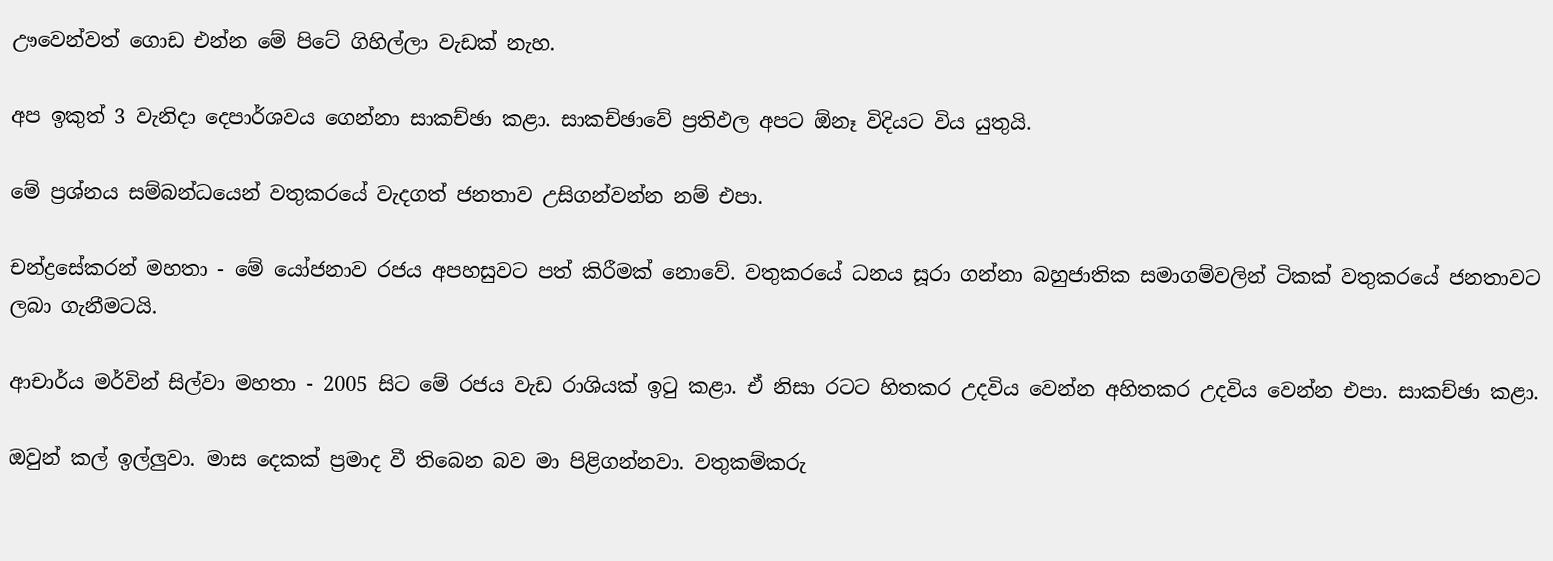ඌවෙන්වත් ගොඩ එන්න මේ පිටේ ගිහිල්ලා වැඩක් නැහ.

අප ඉකුත් 3 වැනිදා දෙපාර්ශවය ගෙන්නා සාකච්ඡා කළා. සාකච්ඡාවේ ප්‍රතිඵල අපට ඕනෑ විදියට විය යුතුයි.

මේ ප්‍රශ්නය සම්බන්ධයෙන් වතුකරයේ වැදගත් ජනතාව උසිගන්වන්න නම් එපා.

චන්ද්‍රසේකරන් මහතා - මේ යෝජනාව රජය අපහසුවට පත් කිරීමක් නොවේ. වතුකරයේ ධනය සූරා ගන්නා බහුජාතික සමාගම්වලින් ටිකක් වතුකරයේ ජනතාවට ලබා ගැනීමටයි.

ආචාර්ය මර්වින් සිල්වා මහතා - 2005 සිට මේ රජය වැඩ රාශියක් ඉටු කළා. ඒ නිසා රටට හිතකර උදවිය වෙන්න අහිතකර උදවිය වෙන්න එපා. සාකච්ඡා කළා.

ඔවුන් කල් ඉල්ලුවා. මාස දෙකක් ප්‍රමාද වී තිබෙන බව මා පිළිගන්නවා. වතුකම්කරු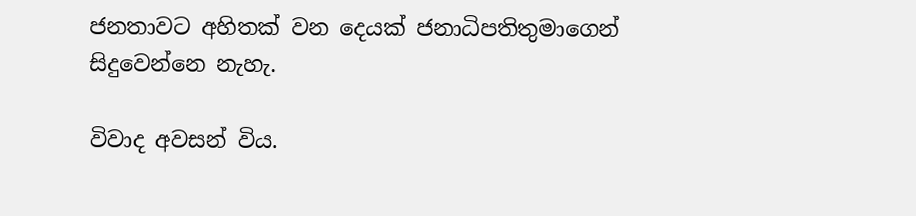ජනතාවට අහිතක් වන දෙයක් ජනාධිපතිතුමාගෙන් සිදුවෙන්නෙ නැහැ.

විවාද අවසන් විය.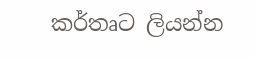කර්තෘට ලියන්න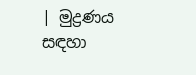| මුද්‍රණය සඳහා